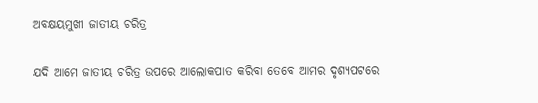ଅବକ୍ଷୟମୁଖୀ ଜାତୀୟ ଚରିତ୍ର

ଯଦି ଆମେ ଜାତୀୟ ଚରିତ୍ର ଉପରେ ଆଲୋକପାତ କରିବା ତେବେ ଆମର ଦୃଶ୍ୟପଟରେ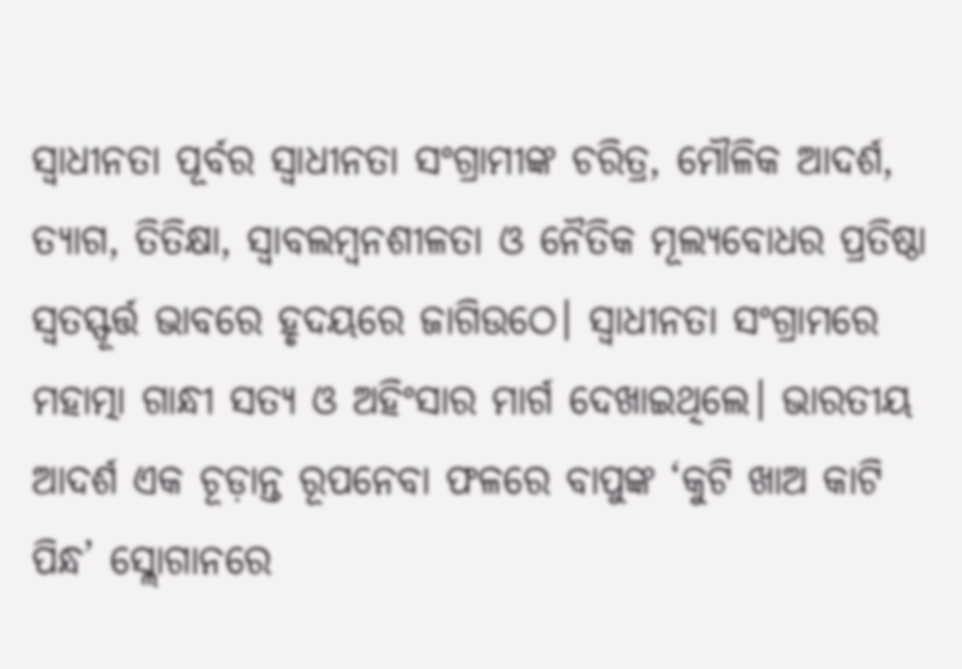ସ୍ବାଧୀନତା ପୂର୍ବର ସ୍ବାଧୀନତା ସଂଗ୍ରାମୀଙ୍କ ଚରିତ୍ର, ମୌଳିକ ଆଦର୍ଶ, ତ୍ୟାଗ, ତିତିକ୍ଷା, ସ୍ବାବଲମ୍ବନଶୀଳତା ଓ ନୈତିକ ମୂଲ୍ୟବୋଧର ପ୍ରତିଷ୍ଠା ସ୍ବତସ୍ଫୂର୍ତ୍ତ ଭାବରେ ହୃଦୟରେ ଜାଗିଉଠେ। ସ୍ବାଧୀନତା ସଂଗ୍ରାମରେ ମହାତ୍ମା ଗାନ୍ଧୀ ସତ୍ୟ ଓ ଅହିଂସାର ମାର୍ଗ ଦେଖାଇଥିଲେ। ଭାରତୀୟ ଆଦର୍ଶ ଏକ ଚୂଡ଼ାନ୍ତ ରୂପନେବା ଫଳରେ ବାପୁଙ୍କ ‘କୁଟି ଖାଅ କାଟି ପିନ୍ଧ’ ସ୍ଲୋଗାନରେ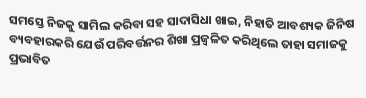ସମସ୍ତେ ନିଜକୁ ସାମିଲ କରିବା ସହ ସାଦାସିଧା ଖାଇ, ନିହାତି ଆବଶ୍ୟକ ଜିନିଷ ବ୍ୟବହାରକରି ଯେଉଁ ପରିବର୍ତ୍ତନର ଶିଖା ପ୍ରଜ୍ୱଳିତ କରିଥିଲେ ତାହା ସମାଜକୁ ପ୍ରଭାବିତ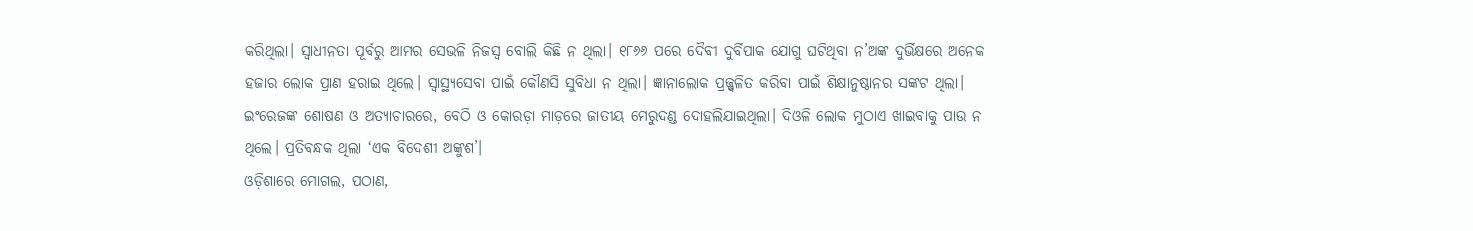କରିଥିଲା। ସ୍ବାଧୀନତା ପୂର୍ବରୁ ଆମର ସେଭଳି ନିଜସ୍ବ ବୋଲି କିଛି ନ ଥିଲା। ୧୮୬୬ ପରେ ଦୈବୀ ଦୁର୍ବିପାକ ଯୋଗୁ ଘଟିଥିବା ନ’ଅଙ୍କ ଦୁର୍ଭିକ୍ଷରେ ଅନେକ ହଜାର ଲୋକ ପ୍ରାଣ ହରାଇ ଥିଲେ। ସ୍ବାସ୍ଥ୍ୟସେବା ପାଇଁ କୌଣସି ସୁବିଧା ନ ଥିଲା। ଜ୍ଞାନାଲୋକ ପ୍ରଜ୍ଜ୍ୱଳିତ କରିବା ପାଇଁ ଶିକ୍ଷାନୁଷ୍ଠାନର ସଙ୍କଟ ଥିଲା। ଇଂରେଜଙ୍କ ଶୋଷଣ ଓ ଅତ୍ୟାଚାରରେ, ବେଠି ଓ କୋରଡ଼ା ମାଡ଼ରେ ଜାତୀୟ ମେରୁଦଣ୍ଡ ଦୋହଲିଯାଇଥିଲା। ଦିଓଳି ଲୋକ ମୁଠାଏ ଖାଇବାକୁ ପାଉ ନ ଥିଲେ। ପ୍ରତିବନ୍ଧକ ଥିଲା ‘ଏକ ବିଦେଶୀ ଅଙ୍କୁଶ’।
ଓଡ଼ିଶାରେ ମୋଗଲ, ପଠାଣ,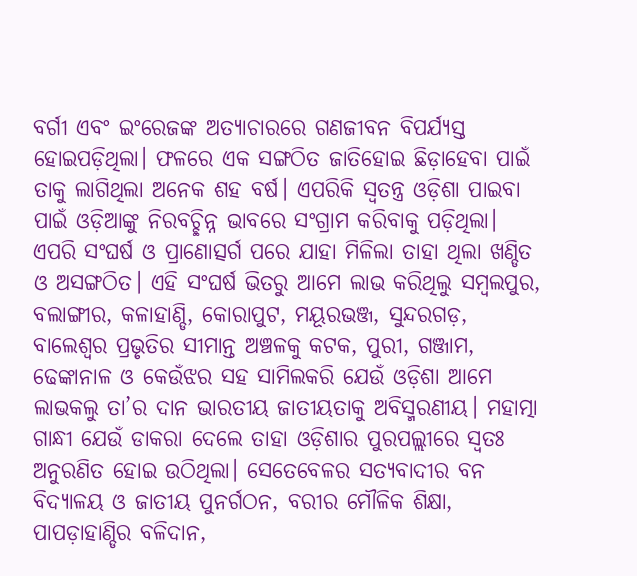ବର୍ଗୀ ଏବଂ ଇଂରେଜଙ୍କ ଅତ୍ୟାଚାରରେ ଗଣଜୀବନ ବିପର୍ଯ୍ୟସ୍ତ ହୋଇପଡ଼ିଥିଲା। ଫଳରେ ଏକ ସଙ୍ଗଠିତ ଜାତିହୋଇ ଛିଡ଼ାହେବା ପାଇଁ ତାକୁ ଲାଗିଥିଲା ଅନେକ ଶହ ବର୍ଷ। ଏପରିକି ସ୍ବତନ୍ତ୍ର ଓଡ଼ିଶା ପାଇବା ପାଇଁ ଓଡ଼ିଆଙ୍କୁ ନିରବଚ୍ଛିନ୍ନ ଭାବରେ ସଂଗ୍ରାମ କରିବାକୁ ପଡ଼ିଥିଲା। ଏପରି ସଂଘର୍ଷ ଓ ପ୍ରାଣୋତ୍ସର୍ଗ ପରେ ଯାହା ମିଳିଲା ତାହା ଥିଲା ଖଣ୍ଡିତ ଓ ଅସଙ୍ଗଠିତ। ଏହି ସଂଘର୍ଷ ଭିତରୁ ଆମେ ଲାଭ କରିଥିଲୁ ସମ୍ବଲପୁର, ବଲାଙ୍ଗୀର, କଳାହାଣ୍ଡି, କୋରାପୁଟ, ମୟୂରଭଞ୍ଜ, ସୁନ୍ଦରଗଡ଼, ବାଲେଶ୍ୱର ପ୍ରଭୃତିର ସୀମାନ୍ତ ଅଞ୍ଚଳକୁ କଟକ, ପୁରୀ, ଗଞ୍ଜାମ, ଢେଙ୍କାନାଳ ଓ କେଉଁଝର ସହ ସାମିଲକରି ଯେଉଁ ଓଡ଼ିଶା ଆମେ ଲାଭକଲୁ ତା’ର ଦାନ ଭାରତୀୟ ଜାତୀୟତାକୁ ଅବିସ୍ମରଣୀୟ। ମହାତ୍ମା ଗାନ୍ଧୀ ଯେଉଁ ଡାକରା ଦେଲେ ତାହା ଓଡ଼ିଶାର ପୁରପଲ୍ଲୀରେ ସ୍ବତଃ ଅନୁରଣିତ ହୋଇ ଉଠିଥିଲା। ସେତେବେଳର ସତ୍ୟବାଦୀର ବନ ବିଦ୍ୟାଳୟ ଓ ଜାତୀୟ ପୁନର୍ଗଠନ, ବରୀର ମୌଳିକ ଶିକ୍ଷା, ପାପଡ଼ାହାଣ୍ଡିର ବଳିଦାନ,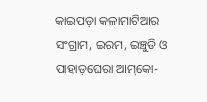କାଇପଡ଼ା କଳାମାଟିଆର ସଂଗ୍ରାମ, ଇରମ, ଇଞ୍ଚୁଡି ଓ ପାହାଡ଼ଘେରା ଆମ୍‌କୋ-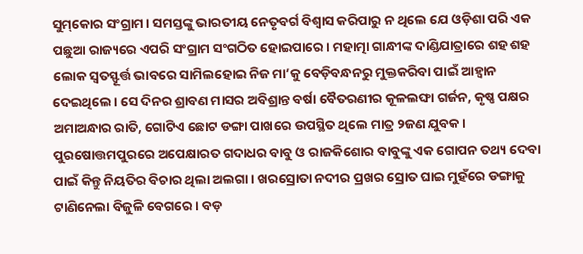ସୁମ୍‌କୋର ସଂଗ୍ରାମ। ସମସ୍ତଙ୍କୁ ଭାରତୀୟ ନେତୃବର୍ଗ ବିଶ୍ୱାସ କରିପାରୁ ନ ଥିଲେ ଯେ ଓଡ଼ିଶା ପରି ଏକ ପଛୁଆ ରାଜ୍ୟରେ ଏପରି ସଂଗ୍ରାମ ସଂଗଠିତ ହୋଇପାରେ। ମହାତ୍ମା ଗାନ୍ଧୀଙ୍କ ଦାଣ୍ଡିଯାତ୍ରାରେ ଶହ ଶହ ଲୋକ ସ୍ବତସ୍ଫୂର୍ତ୍ତ ଭାବରେ ସାମିଲହୋଇ ନିଜ ମା’କୁ ବେଡ଼ିବନ୍ଧନରୁ ମୁକ୍ତକରିବା ପାଇଁ ଆହ୍ବାନ ଦେଇଥିଲେ। ସେ ଦିନର ଶ୍ରାବଣ ମାସର ଅବିଶ୍ରାନ୍ତ ବର୍ଷା ବୈତରଣୀର କୂଳଲଙ୍ଘା ଗର୍ଜନ, କୃଷ୍ଣ ପକ୍ଷର ଅମାଅନ୍ଧାର ରାତି, ଗୋଟିଏ ଛୋଟ ଡଙ୍ଗା ପାଖରେ ଉପସ୍ଥିତ ଥିଲେ ମାତ୍ର ୨ଜଣ ଯୁବକ। ପୁରଷୋତ୍ତମପୁରରେ ଅପେକ୍ଷାରତ ଗଦାଧର ବାବୁ ଓ ରାଜକିଶୋର ବାବୁଙ୍କୁ ଏକ ଗୋପନ ତଥ୍ୟ ଦେବା ପାଇଁ କିନ୍ତୁ ନିୟତିର ବିଚାର ଥିଲା ଅଲଗା। ଖରସ୍ରୋତା ନଦୀର ପ୍ରଖର ସ୍ରୋତ ଘାଇ ମୁହଁରେ ଡଙ୍ଗାକୁ ଟାଣିନେଲା ବିଜୁଳି ବେଗରେ । ବଡ଼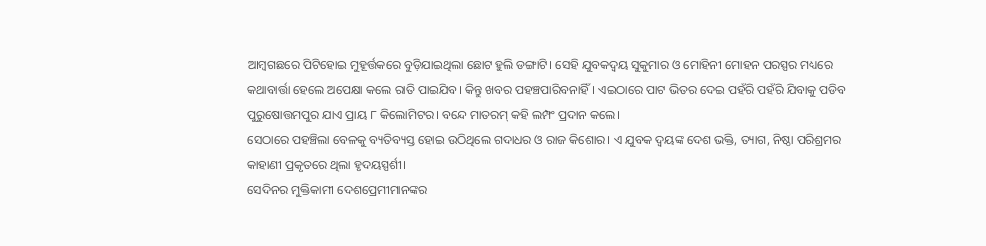ଆମ୍ବଗଛରେ ପିଟିହୋଇ ମୁହୂର୍ତ୍ତକରେ ବୁଡ଼ିଯାଇଥିଲା ଛୋଟ ହୁଲି ଡଙ୍ଗାଟି। ସେହି ଯୁବକଦ୍ୱୟ ସୁକୁମାର ଓ ମୋହିନୀ ମୋହନ ପରସ୍ପର ମଧ୍ୟରେ କଥାବାର୍ତ୍ତା ହେଲେ ଅପେକ୍ଷା କଲେ ରାତି ପାଇଯିବ। କିନ୍ତୁ ଖବର ପହଞ୍ଚପାରିବନାହିଁ। ଏଇଠାରେ ପାଟ ଭିତର ଦେଇ ପହଁରି ପହଁରି ଯିବାକୁ ପଡିବ ପୁରୁଷୋତ୍ତମପୁର ଯାଏ ପ୍ରାୟ ୮ କିଲୋମିଟର। ବନ୍ଦେ ମାତରମ୍‌ କହି ଲମ୍ପଂ ପ୍ରଦାନ କଲେ।
ସେଠାରେ ପହଞ୍ଚିଲା ବେଳକୁ ବ୍ୟତିବ୍ୟସ୍ତ ହୋଇ ଉଠିଥିଲେ ଗଦାଧର ଓ ରାଜ କିଶୋର। ଏ ଯୁବକ ଦ୍ୱୟଙ୍କ ଦେଶ ଭକ୍ତି, ତ୍ୟାଗ, ନିଷ୍ଠା ପରିଶ୍ରମର କାହାଣୀ ପ୍ରକୃତରେ ଥିଲା ହୃଦୟସ୍ପର୍ଶୀ।
ସେଦିନର ମୁକ୍ତିକାମୀ ଦେଶପ୍ରେମୀମାନଙ୍କର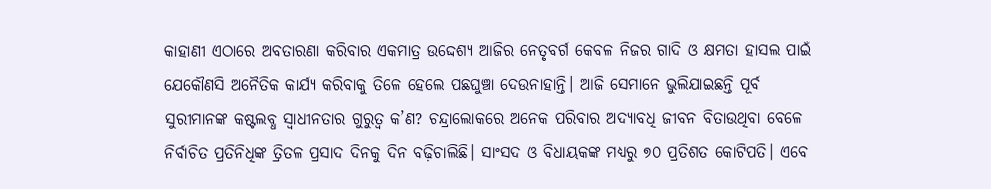କାହାଣୀ ଏଠାରେ ଅବତାରଣା କରିବାର ଏକମାତ୍ର ଉଦ୍ଦେଶ୍ୟ ଆଜିର ନେତୃବର୍ଗ କେବଳ ନିଜର ଗାଦି ଓ କ୍ଷମତା ହାସଲ ପାଇଁ ଯେକୌଣସି ଅନୈତିକ କାର୍ଯ୍ୟ କରିବାକୁ ତିଳେ ହେଲେ ପଛଘୁଞ୍ଚା ଦେଉନାହାନ୍ତି। ଆଜି ସେମାନେ ଭୁଲିଯାଇଛନ୍ତି ପୂର୍ବ ସୁରୀମାନଙ୍କ କଷ୍ଟଲବ୍ଧ ସ୍ବାଧୀନତାର ଗୁରୁତ୍ୱ କ’ଣ? ଚନ୍ଦ୍ରାଲୋକରେ ଅନେକ ପରିବାର ଅଦ୍ୟାବଧି ଜୀବନ ବିତାଉଥିବା ବେଳେ ନିର୍ବାଚିତ ପ୍ରତିନିଧିଙ୍କ ତ୍ରିତଳ ପ୍ରସାଦ ଦିନକୁ ଦିନ ବଢ଼ିଚାଲିଛି। ସାଂସଦ ଓ ବିଧାୟକଙ୍କ ମଧ୍ୟରୁ ୭୦ ପ୍ରତିଶତ କୋଟିପତି। ଏବେ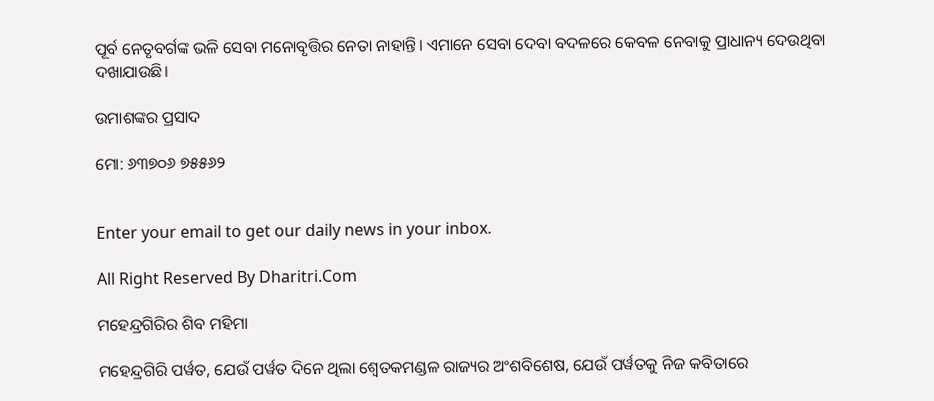ପୂର୍ବ ନେତୃବର୍ଗଙ୍କ ଭଳି ସେବା ମନୋବୃତ୍ତିର ନେତା ନାହାନ୍ତି। ଏମାନେ ସେବା ଦେବା ବଦଳରେ କେବଳ ନେବାକୁ ପ୍ରାଧାନ୍ୟ ଦେଉଥିବା ଦଖାଯାଉଛି।

ଉମାଶଙ୍କର ପ୍ରସାଦ

ମୋ: ୬୩୭୦୬ ୭୫୫୬୨


Enter your email to get our daily news in your inbox.

All Right Reserved By Dharitri.Com

ମହେନ୍ଦ୍ରଗିରିର ଶିବ ମହିମା

ମହେନ୍ଦ୍ରଗିରି ପର୍ୱତ, ଯେଉଁ ପର୍ୱତ ଦିନେ ଥିଲା ଶ୍ୱେତକମଣ୍ଡଳ ରାଜ୍ୟର ଅଂଶବିଶେଷ, ଯେଉଁ ପର୍ୱତକୁ ନିଜ କବିତାରେ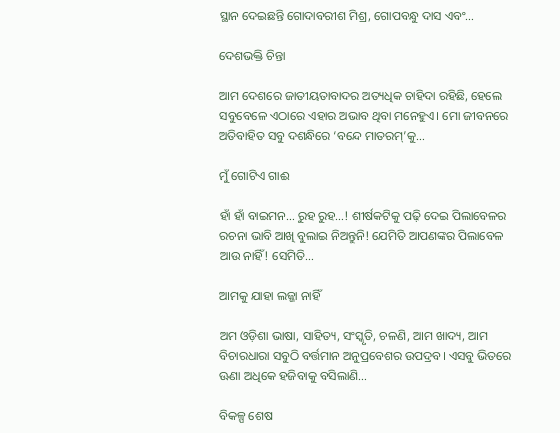ସ୍ଥାନ ଦେଇଛନ୍ତି ଗୋଦାବରୀଶ ମିଶ୍ର, ଗୋପବନ୍ଧୁ ଦାସ ଏବଂ…

ଦେଶଭକ୍ତି ଚିନ୍ତା

ଆମ ଦେଶରେ ଜାତୀୟତାବାଦର ଅତ୍ୟଧିକ ଚାହିଦା ରହିଛି, ହେଲେ ସବୁବେଳେ ଏଠାରେ ଏହାର ଅଭାବ ଥିବା ମନେହୁଏ। ମୋ ଜୀବନରେ ଅତିବାହିତ ସବୁ ଦଶନ୍ଧିରେ ‘ବନ୍ଦେ ମାତରମ୍‌’କୁ…

ମୁଁ ଗୋଟିଏ ଗାଈ

ହାଁ ହାଁ ବାଇମନ… ରୁହ ରୁହ…! ଶୀର୍ଷକଟିକୁ ପଢ଼ି ଦେଇ ପିଲାବେଳର ରଚନା ଭାବି ଆଖି ବୁଲାଇ ନିଅନ୍ତୁନି! ଯେମିତି ଆପଣଙ୍କର ପିଲାବେଳ ଆଉ ନାହିଁ! ସେମିତି…

ଆମକୁ ଯାହା ଲଜ୍ଜା ନାହିଁ

ଅମ ଓଡ଼ିଶା ଭାଷା, ସାହିତ୍ୟ, ସଂସ୍କୃତି, ଚଳଣି, ଆମ ଖାଦ୍ୟ, ଆମ ବିଚାରଧାରା ସବୁଠି ବର୍ତ୍ତମାନ ଅନୁପ୍ରବେଶର ଉପଦ୍ରବ। ଏସବୁ ଭିତରେ ଊଣା ଅଧିକେ ହଜିବାକୁ ବସିଲାଣି…

ବିକଳ୍ପ ଶେଷ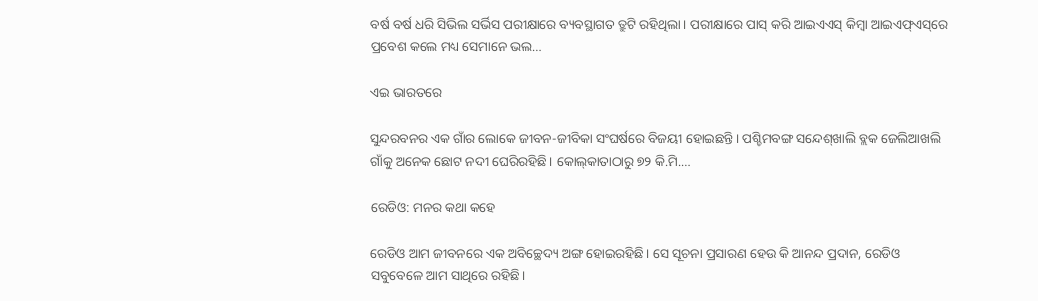ବର୍ଷ ବର୍ଷ ଧରି ସିଭିଲ ସର୍ଭିସ ପରୀକ୍ଷାରେ ବ୍ୟବସ୍ଥାଗତ ତ୍ରୁଟି ରହିଥିଲା। ପରୀକ୍ଷାରେ ପାସ୍‌ କରି ଆଇଏଏସ୍‌ କିମ୍ବା ଆଇଏଫ୍‌ଏସ୍‌ରେ ପ୍ରବେଶ କଲେ ମଧ୍ୟ ସେମାନେ ଭଲ…

ଏଇ ଭାରତରେ

ସୁନ୍ଦରବନର ଏକ ଗାଁର ଲୋକେ ଜୀବନ-ଜୀବିକା ସଂଘର୍ଷରେ ବିଜୟୀ ହୋଇଛନ୍ତି। ପଶ୍ଚିମବଙ୍ଗ ସନ୍ଦେଶ୍‌ଖାଲି ବ୍ଲକ ଜେଲିଆଖଲି ଗାଁକୁ ଅନେକ ଛୋଟ ନଦୀ ଘେରିରହିଛି। କୋଲ୍‌କାତାଠାରୁ ୭୨ କି.ମି.…

ରେଡିଓ: ମନର କଥା କହେ

ରେଡିଓ ଆମ ଜୀବନରେ ଏକ ଅବିଚ୍ଛେଦ୍ୟ ଅଙ୍ଗ ହୋଇରହିଛି। ସେ ସୂଚନା ପ୍ରସାରଣ ହେଉ କି ଆନନ୍ଦ ପ୍ରଦାନ, ରେଡିଓ ସବୁବେଳେ ଆମ ସାଥିରେ ରହିଛି।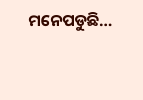ମନେପଡୁଛି…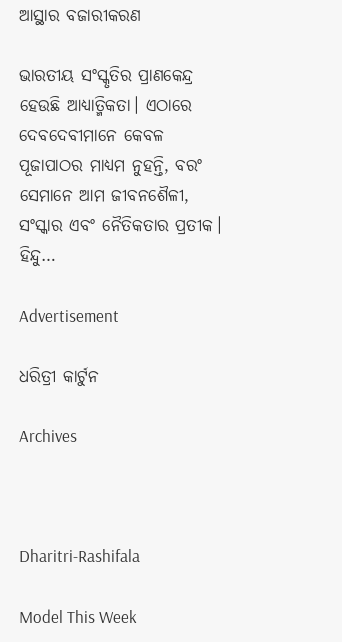ଆସ୍ଥାର ବଜାରୀକରଣ

ଭାରତୀୟ ସଂସ୍କୃତିର ପ୍ରାଣକେନ୍ଦ୍ର ହେଉଛି ଆଧ୍ୟାତ୍ମିକତା। ଏଠାରେ ଦେବଦେବୀମାନେ କେବଳ ପୂଜାପାଠର ମାଧ୍ୟମ ନୁହନ୍ତି, ବରଂ ସେମାନେ ଆମ ଜୀବନଶୈଳୀ, ସଂସ୍କାର ଏବଂ ନୈତିକତାର ପ୍ରତୀକ। ହିନ୍ଦୁ…

Advertisement

ଧରିତ୍ରୀ କାର୍ଟୁନ

Archives



Dharitri-Rashifala

Model This Week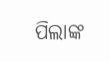ପିଲାଙ୍କ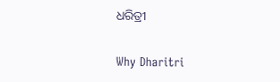ଧରିତ୍ରୀ

Why Dharitri